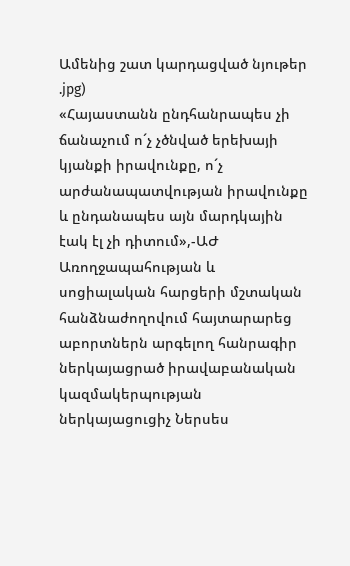Ամենից շատ կարդացված նյութեր
.jpg)
«Հայաստանն ընդհանրապես չի ճանաչում ո´չ չծնված երեխայի կյանքի իրավունքը, ո´չ արժանապատվության իրավունքը և ընդանապես այն մարդկային էակ էլ չի դիտում»,-ԱԺ Առողջապահության և սոցիալական հարցերի մշտական հանձնաժողովում հայտարարեց աբորտներն արգելող հանրագիր ներկայացրած իրավաբանական կազմակերպության ներկայացուցիչ Ներսես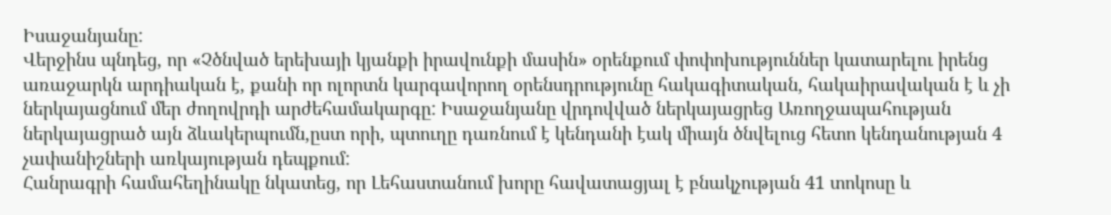Իսաջանյանը:
Վերջինս պնդեց, որ «Չծնված երեխայի կյանքի իրավունքի մասին» օրենքում փոփոխություններ կատարելու իրենց առաջարկն արդիական է, քանի որ ոլորտն կարգավորող օրենսդրությունը հակագիտական, հակաիրավական է և չի ներկայացնում մեր ժողովրդի արժեհամակարգը: Իսաջանյանը վրդովված ներկայացրեց Առողջապահության ներկայացրած այն ձևակերպումն,ըստ որի, պտուղը դառնում է կենդանի էակ միայն ծնվելուց հետո կենդանության 4 չափանիշների առկայության դեպքում:
Հանրագրի համահեղինակը նկատեց, որ Լեհաստանում խորը հավատացյալ է բնակչության 41 տոկոսը և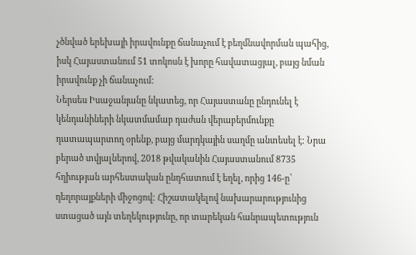չծնված երեխայի իրավունքը ճանաչում է բեղմնավորման պահից, իսկ Հայաստանում 51 տոկոսն է խորը հավատացյալ, բայց նման իրավունք չի ճանաչում:
Ներսես Իսաջանյանը նկատեց, որ Հայաստանը ընդունել է կենդանիների նկատմամաբ դաժան վերաբերմունքը դատապարտող օրենք, բայց մարդկային սաղմը անտեսել է: Նրա բերած տվյալներով, 2018 թվականին Հայաստանում 8735 հղիության արհեստական ընդհատում է եղել, որից 146-ը՝ դեղորայքների միջոցով: Հիշատակելով նախարարությունից ստացած այն տեղեկությունը, որ տարեկան հանրապետություն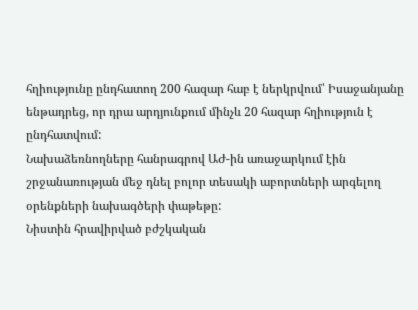հղիությունը ընդհատող 200 հազար հաբ է ներկրվում՝ Իսաջանյանը ենթադրեց, որ դրա արդյունքում մինչև 20 հազար հղիություն է ընդհատվում:
Նախաձեռնողները հանրագրով ԱԺ-ին առաջարկում էին շրջանառության մեջ դնել բոլոր տեսակի աբորտների արգելող օրենքների նախագծերի փաթեթը:
Նիստին հրավիրված բժշկական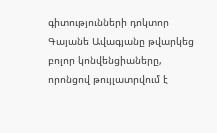գիտությունների դոկտոր Գայանե Ավագյանը թվարկեց բոլոր կոնվենցիաները, որոնցով թույլատրվում է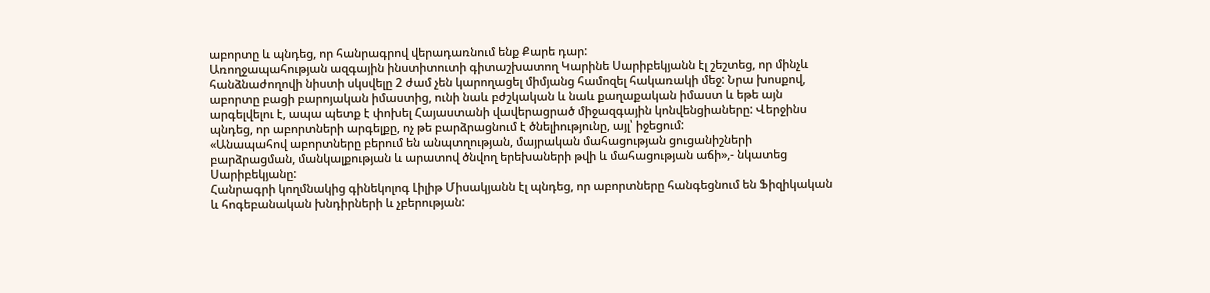աբորտը և պնդեց, որ հանրագրով վերադառնում ենք Քարե դար:
Առողջապահության ազգային ինստիտուտի գիտաշխատող Կարինե Սարիբեկյանն էլ շեշտեց, որ մինչև հանձնաժողովի նիստի սկսվելը 2 ժամ չեն կարողացել միմյանց համոզել հակառակի մեջ: Նրա խոսքով, աբորտը բացի բարոյական իմաստից, ունի նաև բժշկական և նաև քաղաքական իմաստ և եթե այն արգելվելու է, ապա պետք է փոխել Հայաստանի վավերացրած միջազգային կոնվենցիաները: Վերջինս պնդեց, որ աբորտների արգելքը, ոչ թե բարձրացնում է ծնելիությունը, այլ՝ իջեցում:
«Անապահով աբորտները բերում են անպտղության, մայրական մահացության ցուցանիշների բարձրացման, մանկալքության և արատով ծնվող երեխաների թվի և մահացության աճի»,- նկատեց Սարիբեկյանը:
Հանրագրի կողմնակից գինեկոլոգ Լիլիթ Միսակյանն էլ պնդեց, որ աբորտները հանգեցնում են Ֆիզիկական և հոգեբանական խնդիրների և չբերության: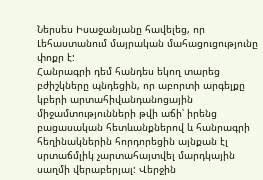Ներսես Իսաջանյանը հավելեց, որ Լեհաստանում մայրական մահացուցությունը փոքր է:
Հանրագրի դեմ հանդես եկող տարեց բժիշկները պնդեցին, որ աբորտի արգելքը կբերի արտահիվանդանոցային միջամտությունների թվի աճի՝ իրենց բացասական հետևանքներով և հանրագրի հեղինակներին հորդորեցին այնքան էլ սրտաճմլիկ չարտահայտվել մարդկային սաղմի վերաբերյալ: Վերջին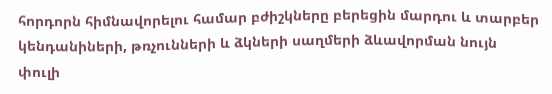հորդորն հիմնավորելու համար բժիշկները բերեցին մարդու և տարբեր կենդանիների, թռչունների և ձկների սաղմերի ձևավորման նույն փուլի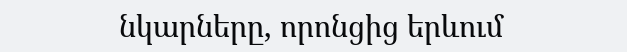նկարները, որոնցից երևում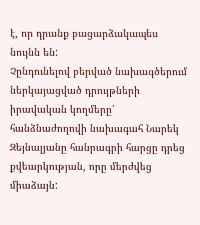է, որ դրանք բացարձակապես նույնն են:
Չընդունելով բերված նախագծերում ներկայացված դրույթների իրավական կողմերը՝ հանձնաժողովի նախագահ Նարեկ Զեյնալյանը հանրագրի հարցը դրեց քվեարկության, որը մերժվեց միաձայն: